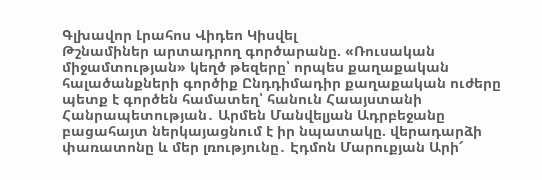Գլխավոր Լրահոս Վիդեո Կիսվել
Թշնամիներ արտադրող գործարանը. «Ռուսական միջամտության» կեղծ թեզերը՝ որպես քաղաքական հալածանքների գործիք Ընդդիմադիր քաղաքական ուժերը պետք է գործեն համատեղ՝ հանուն Հաայստանի Հանրապետության․ Արմեն Մանվելյան Ադրբեջանը բացահայտ ներկայացնում է իր նպատակը. վերադարձի փառատոնը և մեր լռությունը․ Էդմոն Մարուքյան Արի՜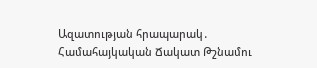Ազատության հրապարակ․ Համահայկական Ճակատ Թշնամու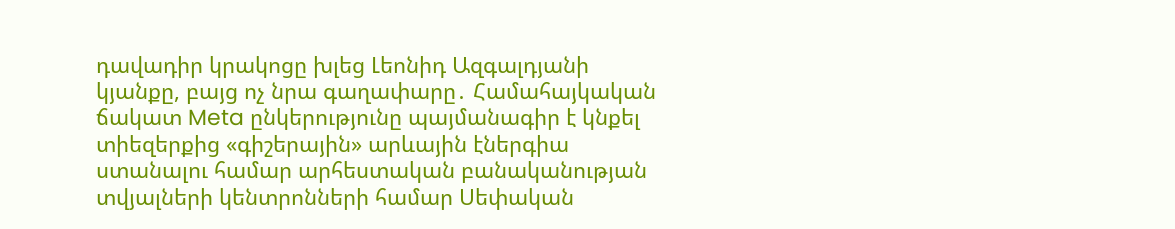դավադիր կրակոցը խլեց Լեոնիդ Ազգալդյանի կյանքը, բայց ոչ նրա գաղափարը․ Համահայկական ճակատ Meta ընկերությունը պայմանագիր է կնքել տիեզերքից «գիշերային» արևային էներգիա ստանալու համար արհեստական բանականության տվյալների կենտրոնների համար Սեփական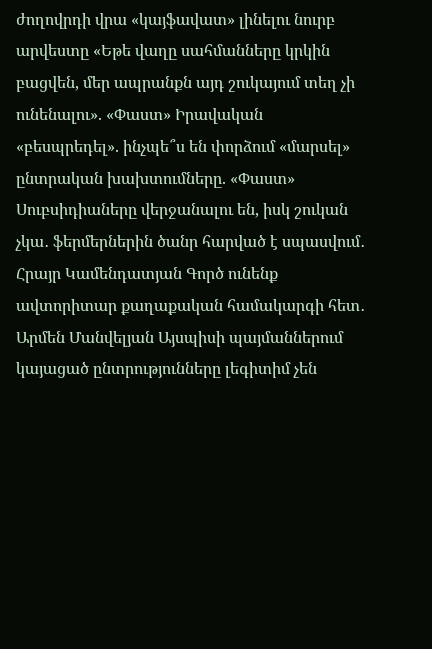ժողովրդի վրա «կայֆավատ» լինելու նուրբ արվեստը «Եթե վաղը սահմանները կրկին բացվեն, մեր ապրանքն այդ շուկայում տեղ չի ունենալու». «Փաստ» Իրավական «բեսպրեդել». ինչպե՞ս են փորձում «մարսել» ընտրական խախտումները. «Փաստ» Սուբսիդիաները վերջանալու են, իսկ շուկան չկա․ ֆերմերներին ծանր հարված է սպասվում․ Հրայր Կամենդատյան Գործ ունենք ավտորիտար քաղաքական համակարգի հետ․ Արմեն Մանվելյան Այսպիսի պայմաններում կայացած ընտրությունները լեգիտիմ չեն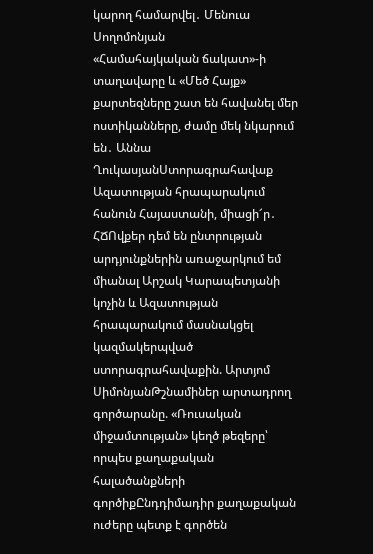կարող համարվել․ Մենուա Սողոմոնյան
«Համահայկական ճակատ»-ի տաղավարը և «Մեծ Հայք» քարտեզները շատ են հավանել մեր ոստիկանները, ժամը մեկ նկարում են․ Աննա ՂուկասյանՍտորագրահավաք Ազատության հրապարակում հանուն Հայաստանի, միացի՜ր․ ՀՃՈվքեր դեմ են ընտրության արդյունքներին առաջարկում եմ միանալ Արշակ Կարապետյանի կոչին և Ազատության հրապարակում մասնակցել կազմակերպված ստորագրահավաքին. Արտյոմ ՍիմոնյանԹշնամիներ արտադրող գործարանը. «Ռուսական միջամտության» կեղծ թեզերը՝ որպես քաղաքական հալածանքների գործիքԸնդդիմադիր քաղաքական ուժերը պետք է գործեն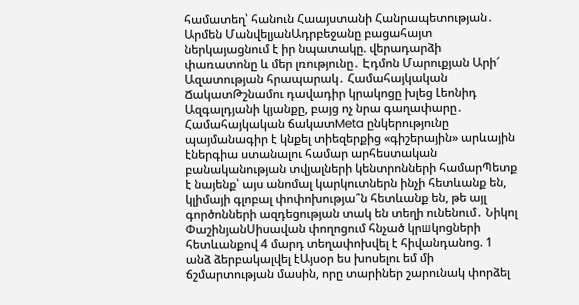համատեղ՝ հանուն Հաայստանի Հանրապետության․ Արմեն ՄանվելյանԱդրբեջանը բացահայտ ներկայացնում է իր նպատակը. վերադարձի փառատոնը և մեր լռությունը․ Էդմոն Մարուքյան Արի՜ Ազատության հրապարակ․ Համահայկական ՃակատԹշնամու դավադիր կրակոցը խլեց Լեոնիդ Ազգալդյանի կյանքը, բայց ոչ նրա գաղափարը․ Համահայկական ճակատMeta ընկերությունը պայմանագիր է կնքել տիեզերքից «գիշերային» արևային էներգիա ստանալու համար արհեստական բանականության տվյալների կենտրոնների համարՊետք է նայենք՝ այս անոմալ կարկուտներն ինչի հետևանք են, կլիմայի գլոբալ փոփոխությա՞ն հետևանք են, թե այլ գործոնների ազդեցության տակ են տեղի ունենում․ Նիկոլ ՓաշինյանՍիսավան փողոցում հնչած կրшկոցների հետևանքով 4 մարդ տեղափոխվել է հիվանդանոց. 1 անձ ձերբակալվել էԱյսօր ես խոսելու եմ մի ճշմարտության մասին, որը տարիներ շարունակ փորձել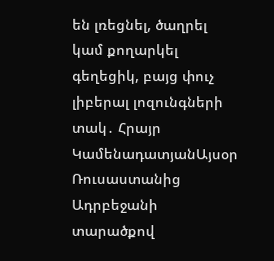են լռեցնել, ծաղրել կամ քողարկել գեղեցիկ, բայց փուչ լիբերալ լոզունգների տակ․ Հրայր ԿամենադատյանԱյսօր Ռուսաստանից Ադրբեջանի տարածքով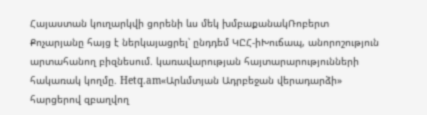Հայաստան կուղարկվի ցորենի ևս մեկ խմբաքանակՌոբերտ Քոչարյանը հայց է ներկայացրել՝ ընդդեմ ԿԸՀ-իԽուճապ, անորոշություն արտահանող բիզնեսում. կառավարության հայտարարությունների հակառակ կողմը. Hetq.am«Արևմտյան Ադրբեջան վերադարձի» հարցերով զբաղվող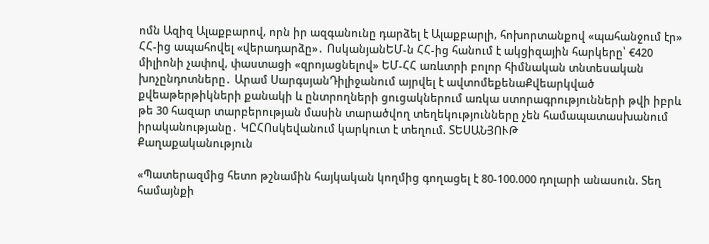ոմն Ազիզ Ալաքբարով, որն իր ազգանունը դարձել է Ալաքբարլի, հոխորտանքով «պահանջում էր» ՀՀ-ից ապահովել «վերադարձը»․ ՈսկանյանԵՄ-ն ՀՀ-ից հանում է ակցիզային հարկերը՝ €420 միլիոնի չափով, փաստացի «զրոյացնելով» ԵՄ-ՀՀ առևտրի բոլոր հիմնական տնտեսական խոչընդոտները․ Արամ ՍարգսյանԴիլիջանում այրվել է ավտոմեքենաՔվեարկված քվեաթերթիկների քանակի և ընտրողների ցուցակներում առկա ստորագրությունների թվի իբրև թե 30 հազար տարբերության մասին տարածվող տեղեկությունները չեն համապատասխանում իրականությանը․ ԿԸՀՈսկեվանում կարկուտ է տեղում. ՏԵՍԱՆՅՈՒԹ
Քաղաքականություն

«Պատերազմից հետո թշնամին հայկական կողմից գողացել է 80-100.000 դոլարի անասուն. Տեղ համայնքի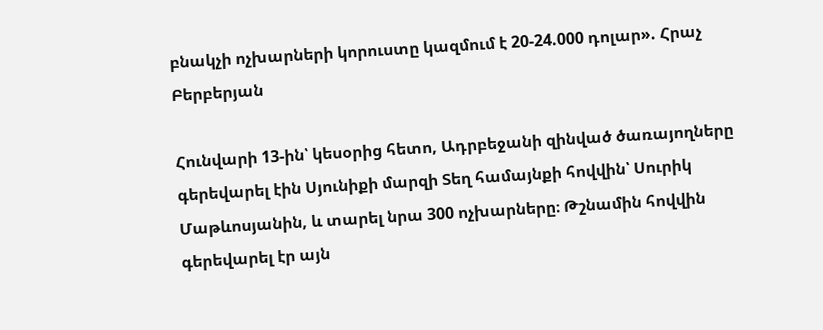բնակչի ոչխարների կորուստը կազմում է 20-24.000 դոլար». Հրաչ Բերբերյան

Հունվարի 13-ին՝ կեսօրից հետո, Ադրբեջանի զինված ծառայողները գերեվարել էին Սյունիքի մարզի Տեղ համայնքի հովվին՝ Սուրիկ Մաթևոսյանին, և տարել նրա 300 ոչխարները։ Թշնամին հովվին գերեվարել էր այն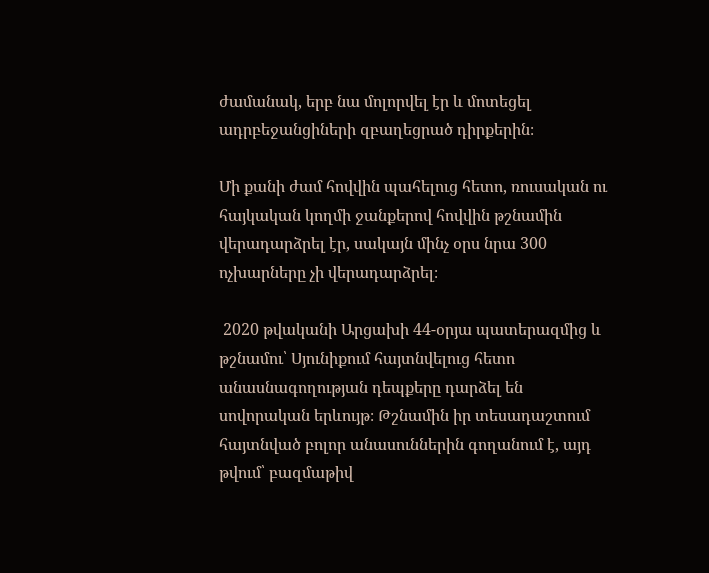ժամանակ, երբ նա մոլորվել էր և մոտեցել ադրբեջանցիների զբաղեցրած դիրքերին։

Մի քանի ժամ հովվին պահելուց հետո, ռուսական ու հայկական կողմի ջանքերով հովվին թշնամին վերադարձրել էր, սակայն մինչ օրս նրա 300 ոչխարները չի վերադարձրել։

 2020 թվականի Արցախի 44-օրյա պատերազմից և թշնամու՝ Սյունիքում հայտնվելուց հետո անասնագողության դեպքերը դարձել են սովորական երևույթ։ Թշնամին իր տեսադաշտում հայտնված բոլոր անասուններին գողանում է, այդ թվում՝ բազմաթիվ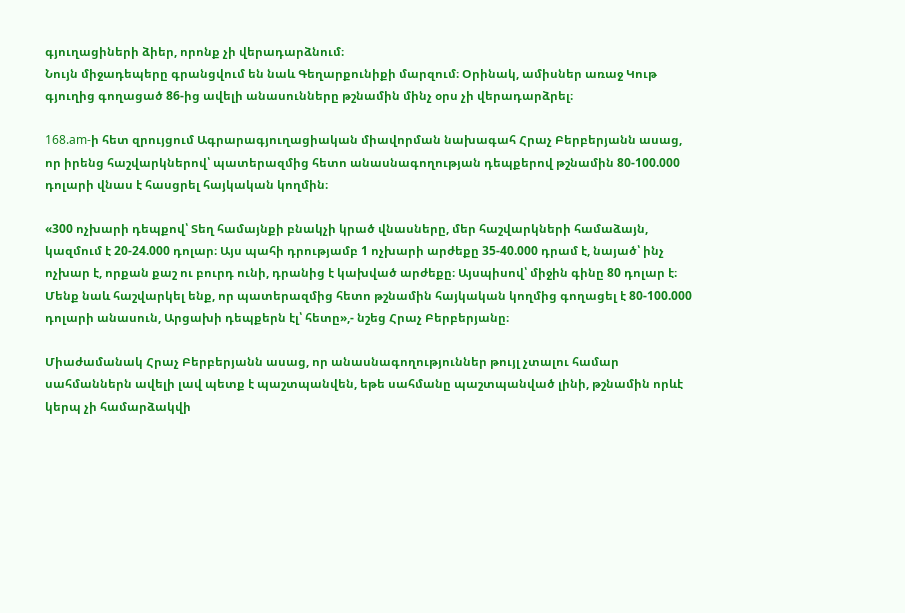գյուղացիների ձիեր, որոնք չի վերադարձնում։
Նույն միջադեպերը գրանցվում են նաև Գեղարքունիքի մարզում։ Օրինակ, ամիսներ առաջ Կութ գյուղից գողացած 86-ից ավելի անասունները թշնամին մինչ օրս չի վերադարձրել։

168.am-ի հետ զրույցում Ագրարագյուղացիական միավորման նախագահ Հրաչ Բերբերյանն ասաց, որ իրենց հաշվարկներով՝ պատերազմից հետո անասնագողության դեպքերով թշնամին 80-100.000 դոլարի վնաս է հասցրել հայկական կողմին։

«300 ոչխարի դեպքով՝ Տեղ համայնքի բնակչի կրած վնասները, մեր հաշվարկների համաձայն, կազմում է 20-24.000 դոլար։ Այս պահի դրությամբ 1 ոչխարի արժեքը 35-40.000 դրամ է, նայած՝ ինչ ոչխար է, որքան քաշ ու բուրդ ունի, դրանից է կախված արժեքը։ Այսպիսով՝ միջին գինը 80 դոլար է։ Մենք նաև հաշվարկել ենք, որ պատերազմից հետո թշնամին հայկական կողմից գողացել է 80-100.000 դոլարի անասուն, Արցախի դեպքերն էլ՝ հետը»,- նշեց Հրաչ Բերբերյանը։

Միաժամանակ Հրաչ Բերբերյանն ասաց, որ անասնագողություններ թույլ չտալու համար սահմաններն ավելի լավ պետք է պաշտպանվեն, եթե սահմանը պաշտպանված լինի, թշնամին որևէ կերպ չի համարձակվի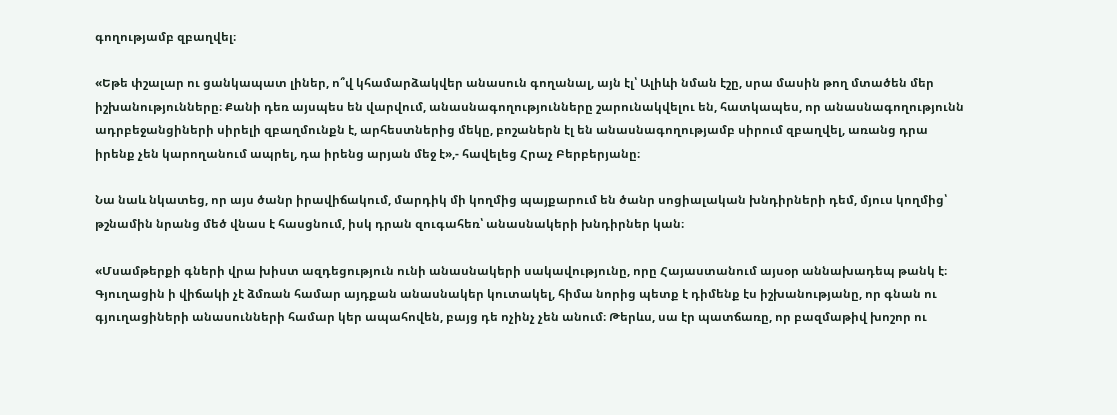գողությամբ զբաղվել։

«Եթե փշալար ու ցանկապատ լիներ, ո՞վ կհամարձակվեր անասուն գողանալ, այն էլ՝ Ալիևի նման էշը, սրա մասին թող մտածեն մեր իշխանությունները։ Քանի դեռ այսպես են վարվում, անասնագողությունները շարունակվելու են, հատկապես, որ անասնագողությունն ադրբեջանցիների սիրելի զբաղմունքն է, արհեստներից մեկը, բոշաներն էլ են անասնագողությամբ սիրում զբաղվել, առանց դրա իրենք չեն կարողանում ապրել, դա իրենց արյան մեջ է»,- հավելեց Հրաչ Բերբերյանը։

Նա նաև նկատեց, որ այս ծանր իրավիճակում, մարդիկ մի կողմից պայքարում են ծանր սոցիալական խնդիրների դեմ, մյուս կողմից՝ թշնամին նրանց մեծ վնաս է հասցնում, իսկ դրան զուգահեռ՝ անասնակերի խնդիրներ կան։

«Մսամթերքի գների վրա խիստ ազդեցություն ունի անասնակերի սակավությունը, որը Հայաստանում այսօր աննախադեպ թանկ է։ Գյուղացին ի վիճակի չէ ձմռան համար այդքան անասնակեր կուտակել, հիմա նորից պետք է դիմենք էս իշխանությանը, որ գնան ու գյուղացիների անասունների համար կեր ապահովեն, բայց դե ոչինչ չեն անում։ Թերևս, սա էր պատճառը, որ բազմաթիվ խոշոր ու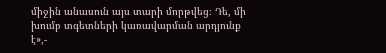միջին անասուն այս տարի մորթվեց։ Դե, մի խումբ տգետների կառավարման արդյունք է»,-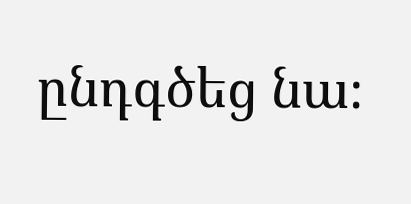ընդգծեց նա։